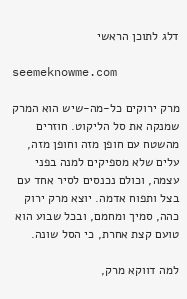דלג לתוכן הראשי

seemeknowme.com

מרק ירוקים כל-מה-שיש הוא המרק שמנקה את סל הליקוט. חוזרים מהשטח עם חופן מזה וחופן מזה, עלים שלא מספיקים למנה בפני עצמה, וכולם נכנסים לסיר אחד עם בצל ותפוח אדמה. יוצא מרק ירוק כהה, סמיך ומחמם, ובכל שבוע הוא טועם קצת אחרת, כי הסל שונה.

למה דווקא מרק,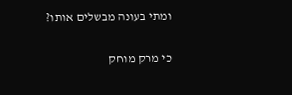ומתי בעונה מבשלים אותו?

כי מרק מוחק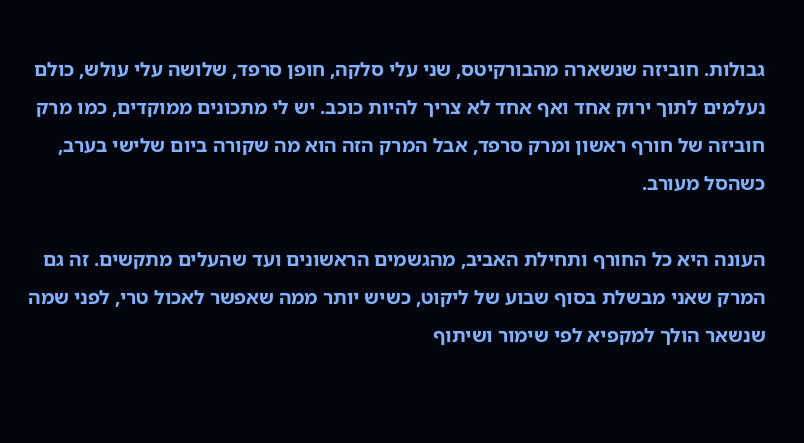גבולות. חוביזה שנשארה מהבורקיטס, שני עלי סלקה, חופן סרפד, שלושה עלי עולש, כולם נעלמים לתוך ירוק אחד ואף אחד לא צריך להיות כוכב. יש לי מתכונים ממוקדים, כמו מרק חוביזה של חורף ראשון ומרק סרפד, אבל המרק הזה הוא מה שקורה ביום שלישי בערב, כשהסל מעורב.

העונה היא כל החורף ותחילת האביב, מהגשמים הראשונים ועד שהעלים מתקשים. זה גם המרק שאני מבשלת בסוף שבוע של ליקוט, כשיש יותר ממה שאפשר לאכול טרי, לפני שמה שנשאר הולך למקפיא לפי שימור ושיתוף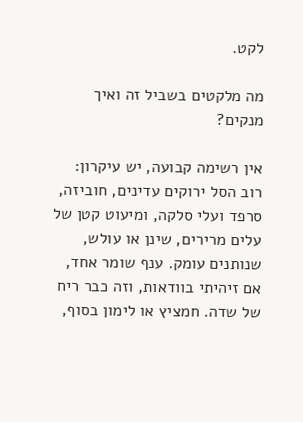לקט.

מה מלקטים בשביל זה ואיך מנקים?

אין רשימה קבועה, יש עיקרון: רוב הסל ירוקים עדינים, חוביזה, סרפד ועלי סלקה, ומיעוט קטן של עלים מרירים, שינן או עולש, שנותנים עומק. ענף שומר אחד, אם זיהיתי בוודאות, וזה כבר ריח של שדה. חמציץ או לימון בסוף,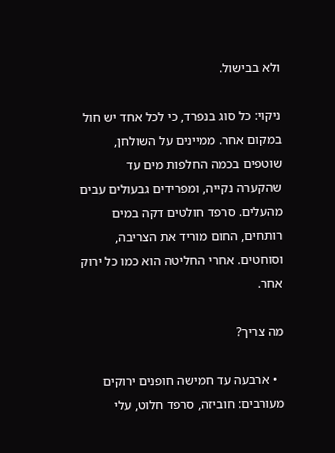ולא בבישול.

ניקוי: כל סוג בנפרד, כי לכל אחד יש חול במקום אחר. ממיינים על השולחן, שוטפים בכמה החלפות מים עד שהקערה נקייה, ומפרידים גבעולים עבים מהעלים. סרפד חולטים דקה במים רותחים, החום מוריד את הצריבה, וסוחטים. אחרי החליטה הוא כמו כל ירוק אחר.

מה צריך?

  • ארבעה עד חמישה חופנים ירוקים מעורבים: חוביזה, סרפד חלוט, עלי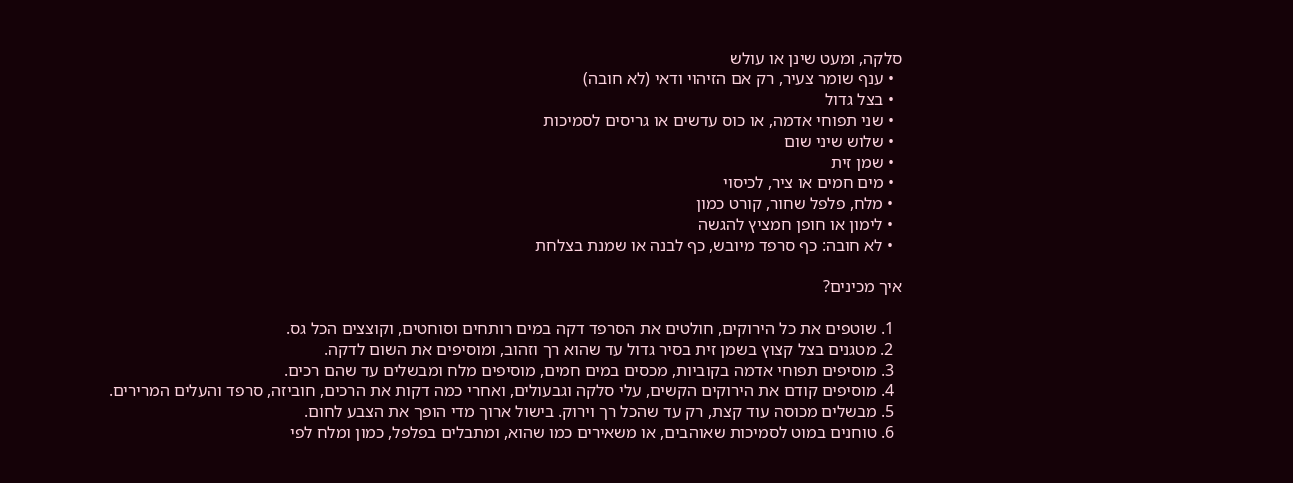סלקה, ומעט שינן או עולש
  • ענף שומר צעיר, רק אם הזיהוי ודאי (לא חובה)
  • בצל גדול
  • שני תפוחי אדמה, או כוס עדשים או גריסים לסמיכות
  • שלוש שיני שום
  • שמן זית
  • מים חמים או ציר, לכיסוי
  • מלח, פלפל שחור, קורט כמון
  • לימון או חופן חמציץ להגשה
  • לא חובה: כף סרפד מיובש, כף לבנה או שמנת בצלחת

איך מכינים?

  1. שוטפים את כל הירוקים, חולטים את הסרפד דקה במים רותחים וסוחטים, וקוצצים הכל גס.
  2. מטגנים בצל קצוץ בשמן זית בסיר גדול עד שהוא רך וזהוב, ומוסיפים את השום לדקה.
  3. מוסיפים תפוחי אדמה בקוביות, מכסים במים חמים, מוסיפים מלח ומבשלים עד שהם רכים.
  4. מוסיפים קודם את הירוקים הקשים, עלי סלקה וגבעולים, ואחרי כמה דקות את הרכים, חוביזה, סרפד והעלים המרירים.
  5. מבשלים מכוסה עוד קצת, רק עד שהכל רך וירוק. בישול ארוך מדי הופך את הצבע לחום.
  6. טוחנים במוט לסמיכות שאוהבים, או משאירים כמו שהוא, ומתבלים בפלפל, כמון ומלח לפי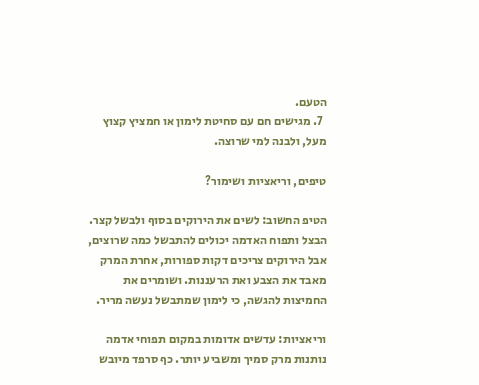הטעם.
  7. מגישים חם עם סחיטת לימון או חמציץ קצוץ מעל, ולבנה למי שרוצה.

טיפים, וריאציות ושימור?

הטיפ החשוב: לשים את הירוקים בסוף ולבשל קצר. הבצל ותפוח האדמה יכולים להתבשל כמה שרוצים, אבל הירוקים צריכים דקות ספורות, אחרת המרק מאבד את הצבע ואת הרעננות. ושומרים את החמיצות להגשה, כי לימון שמתבשל נעשה מריר.

וריאציות: עדשים אדומות במקום תפוחי אדמה נותנות מרק סמיך ומשביע יותר. כף סרפד מיובש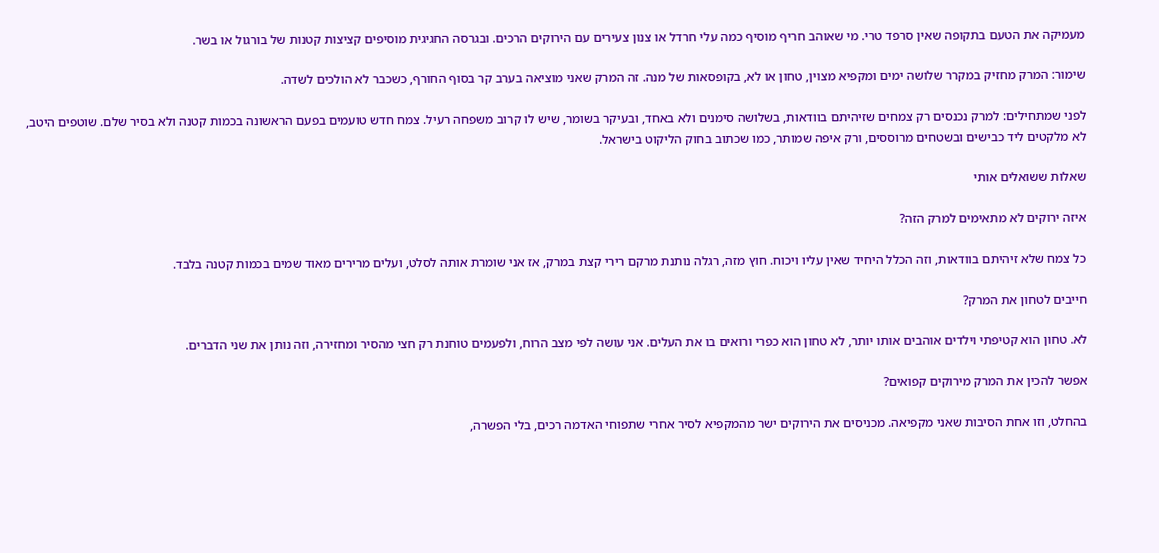מעמיקה את הטעם בתקופה שאין סרפד טרי. מי שאוהב חריף מוסיף כמה עלי חרדל או צנון צעירים עם הירוקים הרכים. ובגרסה החגיגית מוסיפים קציצות קטנות של בורגול או בשר.

שימור: המרק מחזיק במקרר שלושה ימים ומקפיא מצוין, טחון או לא, בקופסאות של מנה. זה המרק שאני מוציאה בערב קר בסוף החורף, כשכבר לא הולכים לשדה.

לפני שמתחילים: למרק נכנסים רק צמחים שזיהיתם בוודאות, בשלושה סימנים ולא באחד, ובעיקר בשומר, שיש לו קרוב משפחה רעיל. צמח חדש טועמים בפעם הראשונה בכמות קטנה ולא בסיר שלם. שוטפים היטב, לא מלקטים ליד כבישים ובשטחים מרוססים, ורק איפה שמותר, כמו שכתוב בחוק הליקוט בישראל.

שאלות ששואלים אותי

איזה ירוקים לא מתאימים למרק הזה?

כל צמח שלא זיהיתם בוודאות, וזה הכלל היחיד שאין עליו ויכוח. חוץ מזה, רגלה נותנת מרקם רירי קצת במרק, אז אני שומרת אותה לסלט, ועלים מרירים מאוד שמים בכמות קטנה בלבד.

חייבים לטחון את המרק?

לא. טחון הוא קטיפתי וילדים אוהבים אותו יותר, לא טחון הוא כפרי ורואים בו את העלים. אני עושה לפי מצב הרוח, ולפעמים טוחנת רק חצי מהסיר ומחזירה, וזה נותן את שני הדברים.

אפשר להכין את המרק מירוקים קפואים?

בהחלט, וזו אחת הסיבות שאני מקפיאה. מכניסים את הירוקים ישר מהמקפיא לסיר אחרי שתפוחי האדמה רכים, בלי הפשרה,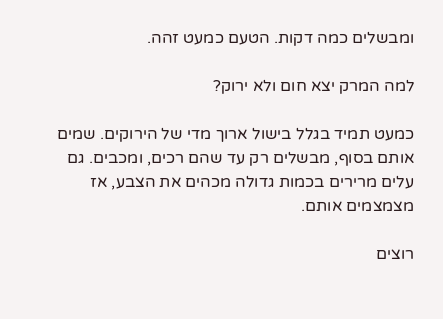ומבשלים כמה דקות. הטעם כמעט זהה.

למה המרק יצא חום ולא ירוק?

כמעט תמיד בגלל בישול ארוך מדי של הירוקים. שמים אותם בסוף, מבשלים רק עד שהם רכים, ומכבים. גם עלים מרירים בכמות גדולה מכהים את הצבע, אז מצמצמים אותם.

רוצים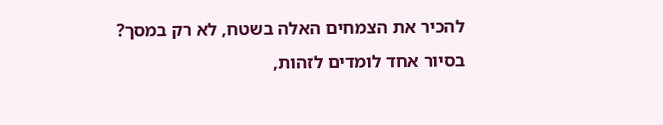להכיר את הצמחים האלה בשטח, לא רק במסך?
בסיור אחד לומדים לזהות,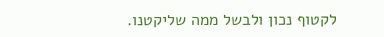לקטוף נכון ולבשל ממה שליקטנו.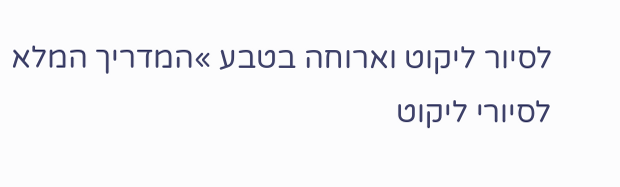לסיור ליקוט וארוחה בטבע »המדריך המלא לסיורי ליקוט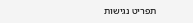תפריט נגישות